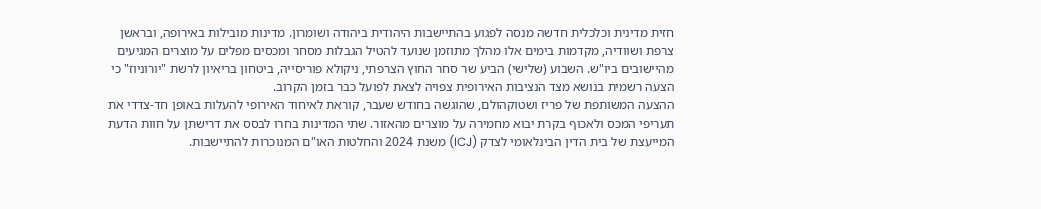חזית מדינית וכלכלית חדשה מנסה לפגוע בהתיישבות היהודית ביהודה ושומרון. מדינות מובילות באירופה, ובראשן צרפת ושוודיה, מקדמות בימים אלו מהלך מתוזמן שנועד להטיל הגבלות מסחר ומכסים מפלים על מוצרים המגיעים מהיישובים ביו"ש. השבוע (שלישי) הביע שר סחר החוץ הצרפתי, ניקולא פוריסייה, ביטחון בריאיון לרשת "יורוניוז" כי הצעה רשמית בנושא מצד הנציבות האירופית צפויה לצאת לפועל כבר בזמן הקרוב.
ההצעה המשותפת של פריז ושטוקהולם, שהוגשה בחודש שעבר, קוראת לאיחוד האירופי להעלות באופן חד-צדדי את תעריפי המכס ולאכוף בקרת יבוא מחמירה על מוצרים מהאזור. שתי המדינות בחרו לבסס את דרישתן על חוות הדעת המייעצת של בית הדין הבינלאומי לצדק (ICJ) משנת 2024 והחלטות האו"ם המנוכרות להתיישבות.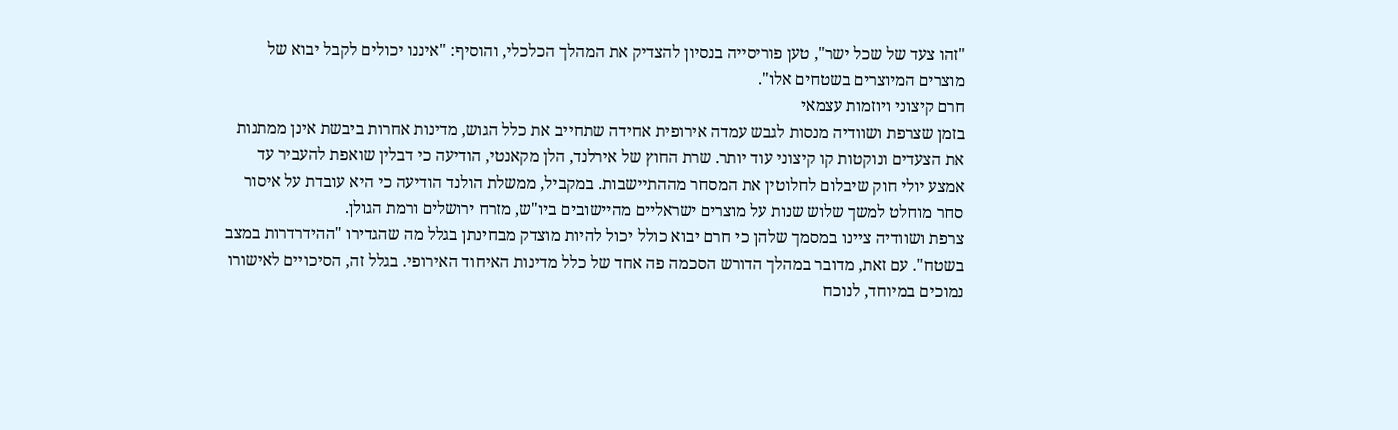"זהו צעד של שכל ישר", טען פוריסייה בנסיון להצדיק את המהלך הכלכלי, והוסיף: "איננו יכולים לקבל יבוא של מוצרים המיוצרים בשטחים אלו".
חרם קיצוני ויוזמות עצמאי
בזמן שצרפת ושוודיה מנסות לגבש עמדה אירופית אחידה שתחייב את כלל הגוש, מדינות אחרות ביבשת אינן ממתנות את הצעדים ונוקטות קו קיצוני עוד יותר. שרת החוץ של אירלנד, הלן מקאנטי, הודיעה כי דבלין שואפת להעביר עד אמצע יולי חוק שיבלום לחלוטין את המסחר מההתיישבות. במקביל, ממשלת הולנד הודיעה כי היא עובדת על איסור סחר מוחלט למשך שלוש שנות על מוצרים ישראליים מהיישובים ביו"ש, מזרח ירושלים ורמת הגולן.
צרפת ושוודיה ציינו במסמך שלהן כי חרם יבוא כולל יכול להיות מוצדק מבחינתן בגלל מה שהגדירו "ההידרדרות במצב בשטח". עם זאת, מדובר במהלך הדורש הסכמה פה אחד של כלל מדינות האיחוד האירופי. בגלל זה, הסיכויים לאישורו נמוכים במיוחד, לנוכח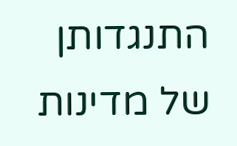התנגדותן של מדינות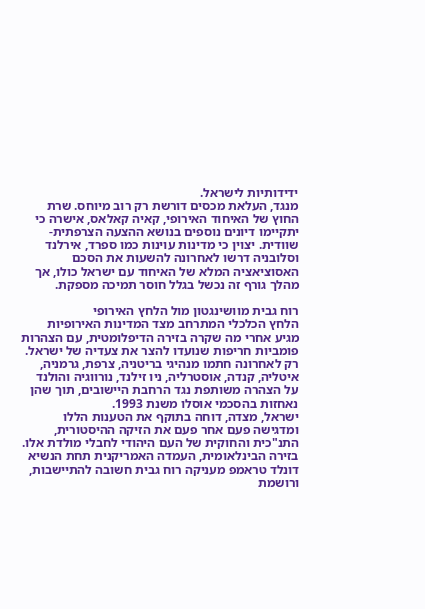ידידותיות לישראל.
מנגד, העלאת מכסים דורשת רק רוב מיוחס. שרת החוץ של האיחוד האירופי, קאיה קאלאס, אישרה כי יתקיימו דיונים נוספים בנושא ההצעה הצרפתית-שוודית. יצוין כי מדינות עוינות כמו ספרד, אירלנד וסלובניה דרשו לאחרונה להשעות את הסכם האסוציאציה המלא של האיחוד עם ישראל כולו, אך מהלך גורף זה נכשל בגלל חוסר תמיכה מספקת.

רוח גבית מוושינגטון מול הלחץ האירופי
הלחץ הכלכלי המתרחב מצד המדינות האירופיות מגיע אחרי מה שקרה בזירה הדיפלומטית, עם הצהרות פומביות חריפות שנועדו להצר את צעדיה של ישראל. רק לאחרונה חתמו מנהיגי בריטניה, צרפת, גרמניה, איטליה, קנדה, אוסטרליה, ניו זילנד, נורווגיה והולנד על הצהרה משותפת נגד הרחבת היישובים, תוך שהן נאחזות בהסכמי אוסלו משנת 1993.
ישראל, מצדה, דוחה בתוקף את הטענות הללו ומדגישה פעם אחר פעם את הזיקה ההיסטורית, התנ"כית והחוקית של העם היהודי לחבלי מולדת אלו. בזירה הבינלאומית, העמדה האמריקנית תחת הנשיא דונלד טראמפ מעניקה רוח גבית חשובה להתיישבות, ורושמת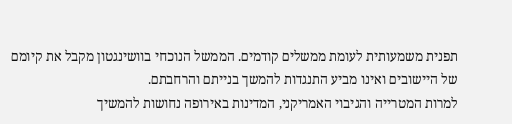תפנית משמעותית לעומת ממשלים קודמים. הממשל הנוכחי בוושינגטון מקבל את קיומם של היישובים ואינו מביע התנגדות להמשך בנייתם והרחבתם.
למרות המטרייה והגיבוי האמריקני, המדינות באירופה נחושות להמשיך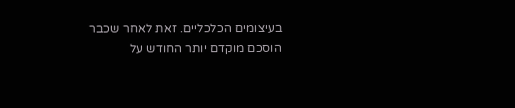בעיצומים הכלכליים. זאת לאחר שכבר הוסכם מוקדם יותר החודש על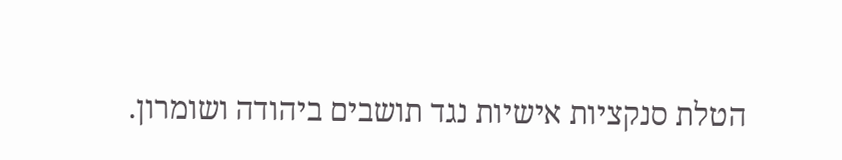הטלת סנקציות אישיות נגד תושבים ביהודה ושומרון.